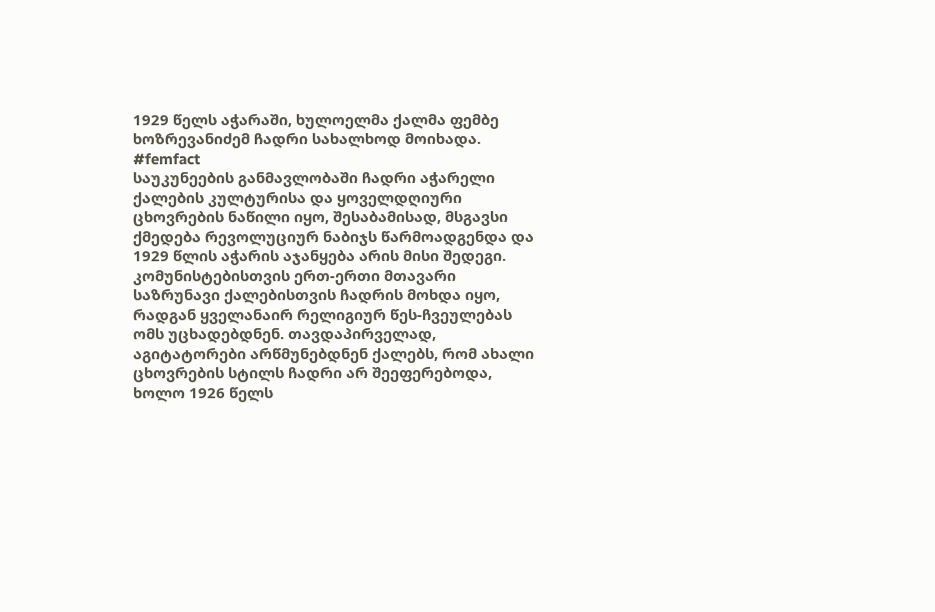1929 წელს აჭარაში, ხულოელმა ქალმა ფემბე ხოზრევანიძემ ჩადრი სახალხოდ მოიხადა.
#femfact
საუკუნეების განმავლობაში ჩადრი აჭარელი ქალების კულტურისა და ყოველდღიური ცხოვრების ნაწილი იყო, შესაბამისად, მსგავსი ქმედება რევოლუციურ ნაბიჯს წარმოადგენდა და 1929 წლის აჭარის აჯანყება არის მისი შედეგი.
კომუნისტებისთვის ერთ-ერთი მთავარი საზრუნავი ქალებისთვის ჩადრის მოხდა იყო, რადგან ყველანაირ რელიგიურ წეს-ჩვეულებას ომს უცხადებდნენ. თავდაპირველად, აგიტატორები არწმუნებდნენ ქალებს, რომ ახალი ცხოვრების სტილს ჩადრი არ შეეფერებოდა, ხოლო 1926 წელს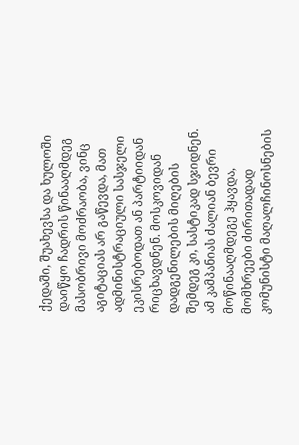ქედაში, შუახევსა და ხულოში დაიწყო ჩადრის წინააღმდეგ მასობრივი მოძრაობა, ვინც აგიტაციას არ გაწევდა, მათ ადმინისტრაციული სასჯელი ეკისრებოდათ ან პარტიიდან რიცხავდნენ. მოსკოვიდან დადგენილების მიღების შემდეგ კი, სასტიკად სჯიდნენ.
ამ კამპანიას ძალიან ბევრი მოწინააღმდეგე ჰყავდა, მომხრეები ძირითადად კომუნისტი მაღალჩინოსნების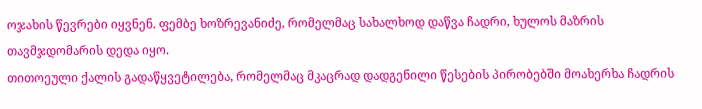ოჯახის წევრები იყვნენ. ფემბე ხოზრევანიძე, რომელმაც სახალხოდ დაწვა ჩადრი, ხულოს მაზრის თავმჯდომარის დედა იყო.
თითოეული ქალის გადაწყვეტილება, რომელმაც მკაცრად დადგენილი წესების პირობებში მოახერხა ჩადრის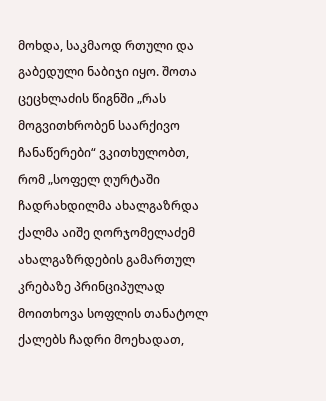მოხდა, საკმაოდ რთული და გაბედული ნაბიჯი იყო. შოთა ცეცხლაძის წიგნში „რას მოგვითხრობენ საარქივო ჩანაწერები“ ვკითხულობთ, რომ „სოფელ ღურტაში ჩადრახდილმა ახალგაზრდა ქალმა აიშე ღორჯომელაძემ ახალგაზრდების გამართულ კრებაზე პრინციპულად მოითხოვა სოფლის თანატოლ ქალებს ჩადრი მოეხადათ,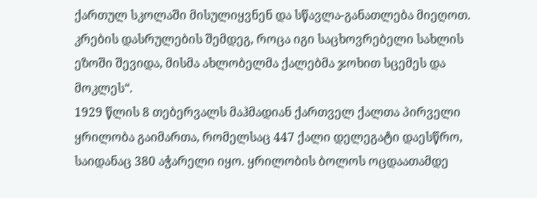ქართულ სკოლაში მისულიყვნენ და სწავლა-განათლება მიეღოთ. კრების დასრულების შემდეგ, როცა იგი საცხოვრებელი სახლის ეზოში შევიდა, მისმა ახლობელმა ქალებმა ჯოხით სცემეს და მოკლეს“.
1929 წლის 8 თებერვალს მაჰმადიან ქართველ ქალთა პირველი ყრილობა გაიმართა, რომელსაც 447 ქალი დელეგატი დაესწრო, საიდანაც 380 აჭარელი იყო. ყრილობის ბოლოს ოცდაათამდე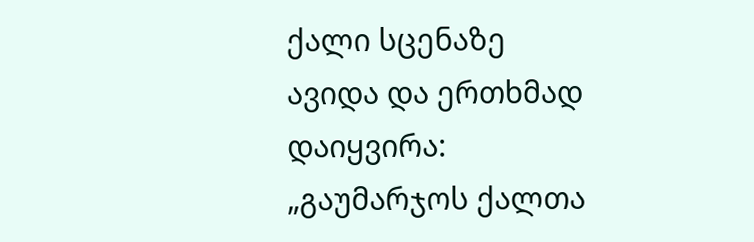ქალი სცენაზე ავიდა და ერთხმად დაიყვირა: „გაუმარჯოს ქალთა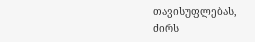თავისუფლებას, ძირს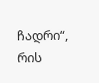ჩადრი“, რის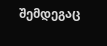შემდეგაც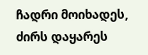ჩადრი მოიხადეს, ძირს დაყარეს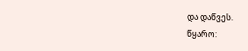და დაწვეს.
წყარო: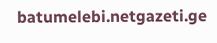batumelebi.netgazeti.ge